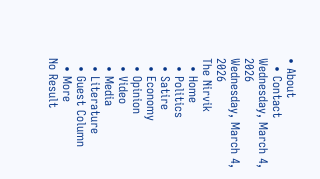• About
  • Contact
Wednesday, March 4, 2026
Wednesday, March 4, 2026
The Nirvik
  • Home
  • Politics
  • Satire
  • Economy
  • Opinion
  • Video
  • Media
  • Literature
  • Guest Column
  • More
No Result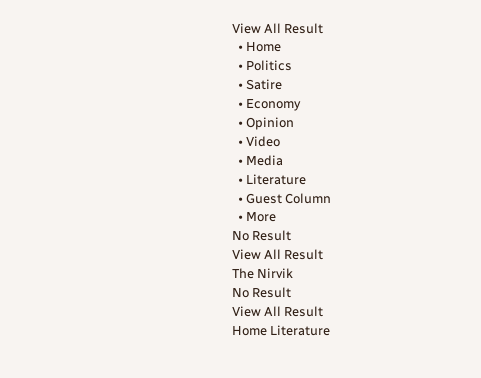View All Result
  • Home
  • Politics
  • Satire
  • Economy
  • Opinion
  • Video
  • Media
  • Literature
  • Guest Column
  • More
No Result
View All Result
The Nirvik
No Result
View All Result
Home Literature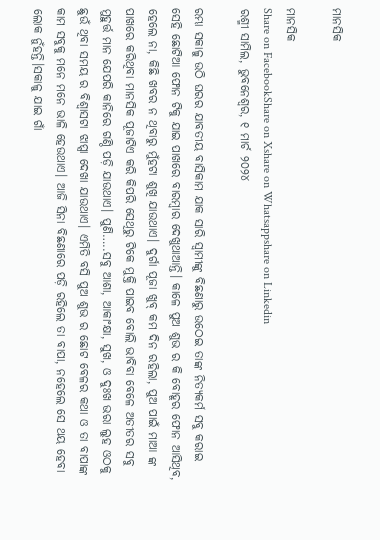ମାନସିକ

ମାନସିକ
Share on FacebookShare on Xshare on Whatsappshare on Linkedin
ରଶ୍ମୀ ସାମିଲ, ଭୁବନେଶ୍ୱର, ୧ ମାର୍ଚ ୨୦୨୪

ରମ୍ଭା ସକାଳୁ ଉଠି ଘରର ଯାବତୀୟ ବାସିକାମ ଯାକ ସାରି ସ୍ୱାମୀଙ୍କୁ ବିଛଣାରୁ ଉଠେଇ ତାଙ୍କ ନିତ୍ୟକର୍ମ ସବୁ କରାଇ ସେହି ଛୋଟିଆ ଫୋନ ଟିକୁ ଯାଇ ପାଖରେ ବାରମ୍ବାର ଦେଖୁଥାଆନ୍ତି। କାଳେ ପୁଅ ଶୁଭ ର କି ବୋହୂର ଫୋନ ଆସିଥିବ, ହେଲେ ନା, କିଛି ଖବର ନ ଥିବାରୁ ମୁଁହଟା ଶୁଖି ଯାଉଥାଏ। ଦୁର୍ଗା ପୂଜା ଖୁବ୍ କମ ଦିନ ରହିଲା, ପୁଅ ପାଇଁ ମାଆ ଙ୍କ ପାଖରେ କରିଥିବା ମାନସିକ ପୂଜାଟିଏ କରି କିପରି ସେଥିରୁ ଟିକେ ମୁକ୍ତି ପାଇବ ବୋଲି ଭାବିବା ବେଳେ ଅତୀତର ସବୁ ମୁହୁର୍ତ୍ତ ମାନ ଯେପରି କାନିରେ ଗଣ୍ଠି ପଡ଼ି ଯାଉଥାଏ। ପୁଣି…..ସବୁ ଆଶା, ଆକାଂକ୍ଷା, ସୁଖ, ଓ ଦୁଃଖ ଭରା ଲୁହ ଓଠକୁ ଛୁଉଁ ଥିବା ସମୟ ର ବିଶ୍ୱାସଟା ଝାପ୍ସା ଦେଖା ଯାଉଥାଏ। ଏମିତି ବସି ପୁଅ ଶୁଭ ର ଛୋଟ ବେଳର କଥା ଓ ତା ବାପାଙ୍କ କାମ ସବୁକୁ ମନେ ମନେ ଭାଳି ହେଉଥାଏ। ଆଜି ସିନା ବିଛଣାରେ ପଡ଼ି ରହିଲେ ତା ବାପା, ନହେଲେ ସେ ଥୟ ହେବା ଲୋକ ନୁଁହନ୍ତି।ସକାଳୁ ଯାଇ ଗାଁ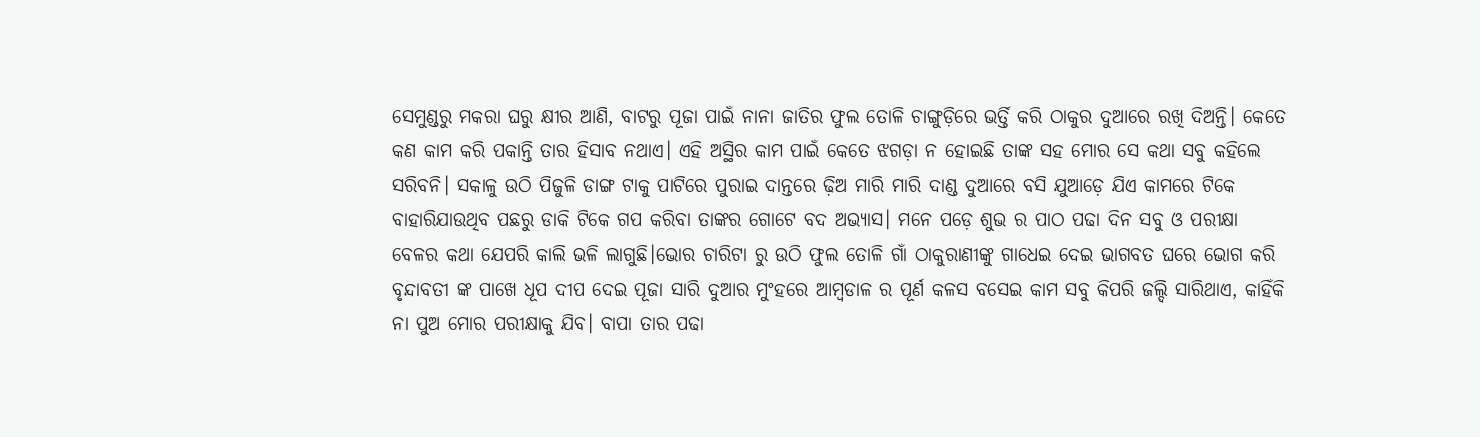ସେମୁଣ୍ଡରୁ ମକରା ଘରୁ କ୍ଷୀର ଆଣି, ବାଟରୁ ପୂଜା ପାଇଁ ନାନା ଜାତିର ଫୁଲ ତୋଳି ଚାଙ୍ଗୁଡ଼ିରେ ଭର୍ତ୍ତି କରି ଠାକୁର ଦୁଆରେ ରଖି ଦିଅନ୍ତି। କେତେ କଣ କାମ କରି ପକାନ୍ତି ତାର ହିସାବ ନଥାଏ। ଏହି ଅସ୍ଥିର କାମ ପାଇଁ କେତେ ଝଗଡ଼ା ନ ହୋଇଛି ତାଙ୍କ ସହ ମୋର ସେ କଥା ସବୁ କହିଲେ ସରିବନି। ସକାଳୁ ଉଠି ପିଜୁଳି ଡାଙ୍ଗ ଟାକୁ ପାଟିରେ ପୁରାଇ ଦାନ୍ତରେ ଢ଼ିଅ ମାରି ମାରି ଦାଣ୍ଡ ଦୁଆରେ ବସି ଯୁଆଡ଼େ ଯିଏ କାମରେ ଟିକେ ବାହାରିଯାଉଥିବ ପଛରୁ ଡାକି ଟିକେ ଗପ କରିବା ତାଙ୍କର ଗୋଟେ ବଦ ଅଭ୍ୟାସ। ମନେ ପଡ଼େ ଶୁଭ ର ପାଠ ପଢା ଦିନ ସବୁ ଓ ପରୀକ୍ଷା ବେଳର କଥା ଯେପରି କାଲି ଭଳି ଲାଗୁଛି।ଭୋର ଚାରିଟା ରୁ ଉଠି ଫୁଲ ତୋଳି ଗାଁ ଠାକୁରାଣୀଙ୍କୁ ଗାଧେଇ ଦେଇ ଭାଗବତ ଘରେ ଭୋଗ କରି ବୃନ୍ଦାବତୀ ଙ୍କ ପାଖେ ଧୂପ ଦୀପ ଦେଇ ପୂଜା ସାରି ଦୁଆର ମୁଂହରେ ଆମ୍ବଡାଳ ର ପୂର୍ଣ କଳସ ବସେଇ କାମ ସବୁ କିପରି ଜଲ୍ଦି ସାରିଥାଏ, କାହିଁକି ନା ପୁଅ ମୋର ପରୀକ୍ଷାକୁ ଯିବ। ବାପା ତାର ପଢା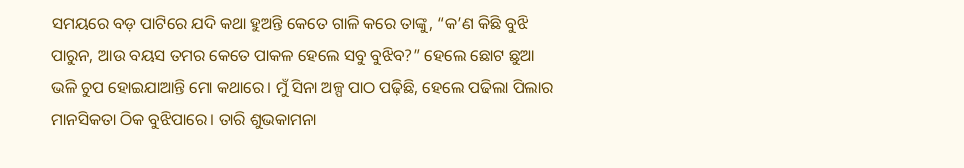ସମୟରେ ବଡ଼ ପାଟିରେ ଯଦି କଥା ହୁଅନ୍ତି କେତେ ଗାଳି କରେ ତାଙ୍କୁ, “କ’ଣ କିଛି ବୁଝି ପାରୁନ, ଆଉ ବୟସ ତମର କେତେ ପାକଳ ହେଲେ ସବୁ ବୁଝିବ?” ହେଲେ ଛୋଟ ଛୁଆ ଭଳି ଚୁପ ହୋଇଯାଆନ୍ତି ମୋ କଥାରେ। ମୁଁ ସିନା ଅଳ୍ପ ପାଠ ପଢ଼ିଛି, ହେଲେ ପଢିଲା ପିଲାର ମାନସିକତା ଠିକ ବୁଝିପାରେ। ତାରି ଶୁଭକାମନା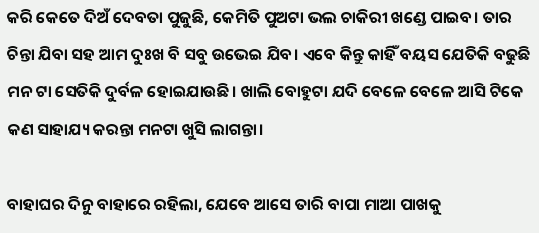କରି କେତେ ଦିଅଁ ଦେବତା ପୁଜୁଛି, କେମିତି ପୁଅଟା ଭଲ ଚାକିରୀ ଖଣ୍ଡେ ପାଇବ। ତାର ଚିନ୍ତା ଯିବା ସହ ଆମ ଦୁଃଖ ବି ସବୁ ଉଭେଇ ଯିବ। ଏବେ କିନ୍ତୁ କାହିଁ ବୟସ ଯେତିକି ବଢୁଛି ମନ ଟା ସେତିକି ଦୁର୍ବଳ ହୋଇଯାଉଛି। ଖାଲି ବୋହୁଟା ଯଦି ବେଳେ ବେଳେ ଆସି ଟିକେ କଣ ସାହାଯ୍ୟ କରନ୍ତା ମନଟା ଖୁସି ଲାଗନ୍ତା।

ବାହାଘର ଦିନୁ ବାହାରେ ରହିଲା, ଯେବେ ଆସେ ତାରି ବାପା ମାଆ ପାଖକୁ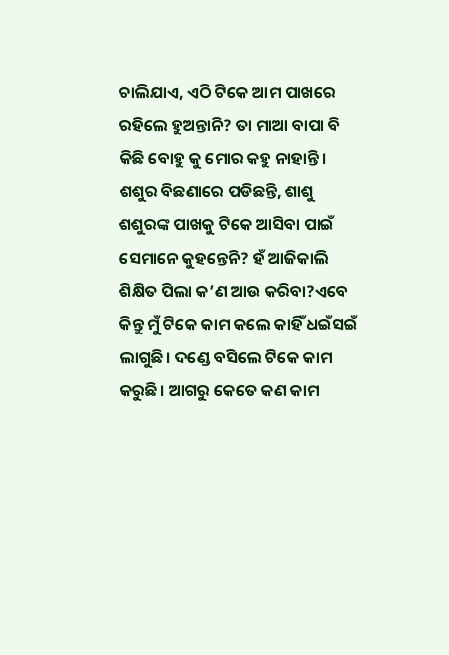ଚାଲିଯାଏ, ଏଠି ଟିକେ ଆମ ପାଖରେ ରହିଲେ ହୁଅନ୍ତାନି? ତା ମାଆ ବାପା ବି କିଛି ବୋହୁ କୁ ମୋର କହୁ ନାହାନ୍ତି। ଶଶୁର ବିଛଣାରେ ପଡିଛନ୍ତି, ଶାଶୁ ଶଶୁରଙ୍କ ପାଖକୁ ଟିକେ ଆସିବା ପାଇଁ ସେମାନେ କୁହନ୍ତେନି? ହଁ ଆଜିକାଲି ଶିକ୍ଷିତ ପିଲା କ’ଣ ଆଉ କରିବା?ଏବେ କିନ୍ତୁ ମୁଁ ଟିକେ କାମ କଲେ କାହିଁ ଧଇଁସଇଁ ଲାଗୁଛି। ଦଣ୍ଡେ ବସିଲେ ଟିକେ କାମ କରୁଛି। ଆଗରୁ କେତେ କଣ କାମ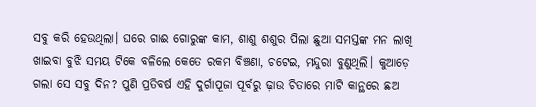ସବୁ କରି ହେଉଥିଲା। ଘରେ ଗାଈ ଗୋରୁଙ୍କ କାମ, ଶାଶୁ ଶଶୁର ପିଲା ଛୁଆ ସମସ୍ତଙ୍କ ମନ ଲାଖି ଖାଇବା ବୁଝି ସମୟ ଟିକେ ବଳିଲେ କେତେ ରକମ ବିଞ୍ଚଣା, ଚଟେଇ, ମନ୍ଦୁରା ବୁଣୁଥିଲି। କୁଆଡ଼େ ଗଲା ସେ ସବୁ ଦିନ? ପୁଣି ପ୍ରତିବର୍ଷ ଏହି ଦୁର୍ଗାପୂଜା ପୂର୍ବରୁ ଢ଼ାଉ ଚିତାରେ ମାଟି କାନ୍ଥରେ ଛଅ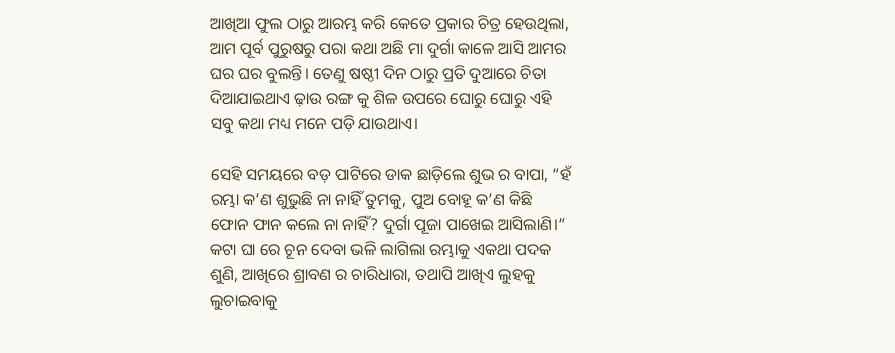ଆଖିଆ ଫୁଲ ଠାରୁ ଆରମ୍ଭ କରି କେତେ ପ୍ରକାର ଚିତ୍ର ହେଉଥିଲା, ଆମ ପୂର୍ବ ପୁରୁଷରୁ ପରା କଥା ଅଛି ମା ଦୁର୍ଗା କାଳେ ଆସି ଆମର ଘର ଘର ବୁଲନ୍ତି। ତେଣୁ ଷଷ୍ଠୀ ଦିନ ଠାରୁ ପ୍ରତି ଦୁଆରେ ଚିତା ଦିଆଯାଇଥାଏ ଢ଼ାଉ ରଙ୍ଗ କୁ ଶିଳ ଉପରେ ଘୋରୁ ଘୋରୁ ଏହି ସବୁ କଥା ମଧ୍ୟ ମନେ ପଡ଼ି ଯାଉଥାଏ।

ସେହି ସମୟରେ ବଡ଼ ପାଟିରେ ଡାକ ଛାଡ଼ିଲେ ଶୁଭ ର ବାପା, “ହଁ ରମ୍ଭା କ’ଣ ଶୁଭୁଛି ନା ନାହିଁ ତୁମକୁ, ପୁଅ ବୋହୂ କ’ଣ କିଛି ଫୋନ ଫାନ କଲେ ନା ନାହିଁ? ଦୁର୍ଗା ପୂଜା ପାଖେଇ ଆସିଲାଣି।” କଟା ଘା ରେ ଚୂନ ଦେବା ଭଳି ଲାଗିଲା ରମ୍ଭାକୁ ଏକଥା ପଦକ ଶୁଣି, ଆଖିରେ ଶ୍ରାବଣ ର ଚାରିଧାରା, ତଥାପି ଆଖିଏ ଲୁହକୁ ଲୁଚାଇବାକୁ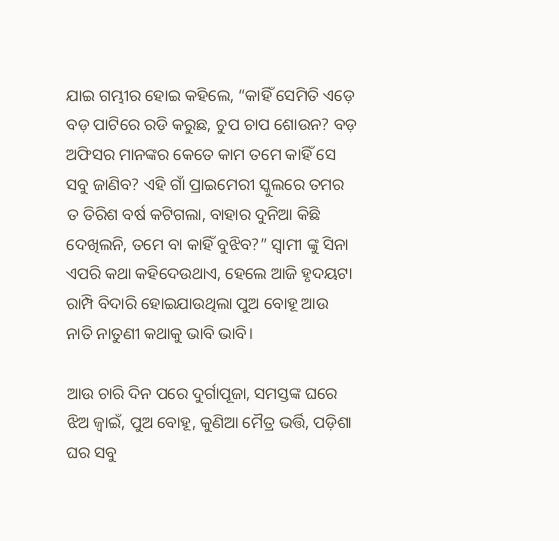ଯାଇ ଗମ୍ଭୀର ହୋଇ କହିଲେ, “କାହିଁ ସେମିତି ଏଡ଼େ ବଡ଼ ପାଟିରେ ରଡି କରୁଛ, ଚୁପ ଚାପ ଶୋଉନ? ବଡ଼ ଅଫିସର ମାନଙ୍କର କେତେ କାମ ତମେ କାହିଁ ସେ ସବୁ ଜାଣିବ? ଏହି ଗାଁ ପ୍ରାଇମେରୀ ସ୍କୁଲରେ ତମର ତ ତିରିଶ ବର୍ଷ କଟିଗଲା, ବାହାର ଦୁନିଆ କିଛି ଦେଖିଲନି, ତମେ ବା କାହିଁ ବୁଝିବ?” ସ୍ୱାମୀ ଙ୍କୁ ସିନା ଏପରି କଥା କହିଦେଉଥାଏ, ହେଲେ ଆଜି ହୃଦୟଟା ରାମ୍ପି ବିଦାରି ହୋଇଯାଉଥିଲା ପୁଅ ବୋହୂ ଆଉ ନାତି ନାତୁଣୀ କଥାକୁ ଭାବି ଭାବି।

ଆଉ ଚାରି ଦିନ ପରେ ଦୁର୍ଗାପୂଜା, ସମସ୍ତଙ୍କ ଘରେ ଝିଅ ଜ୍ୱାଇଁ, ପୁଅ ବୋହୂ, କୁଣିଆ ମୈତ୍ର ଭର୍ତ୍ତି, ପଡ଼ିଶା ଘର ସବୁ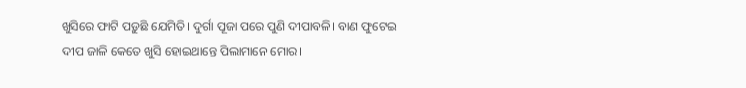ଖୁସିରେ ଫାଟି ପଡ଼ୁଛି ଯେମିତି। ଦୁର୍ଗା ପୂଜା ପରେ ପୁଣି ଦୀପାବଳି। ବାଣ ଫୁଟେଇ ଦୀପ ଜାଳି କେତେ ଖୁସି ହୋଇଥାନ୍ତେ ପିଲାମାନେ ମୋର।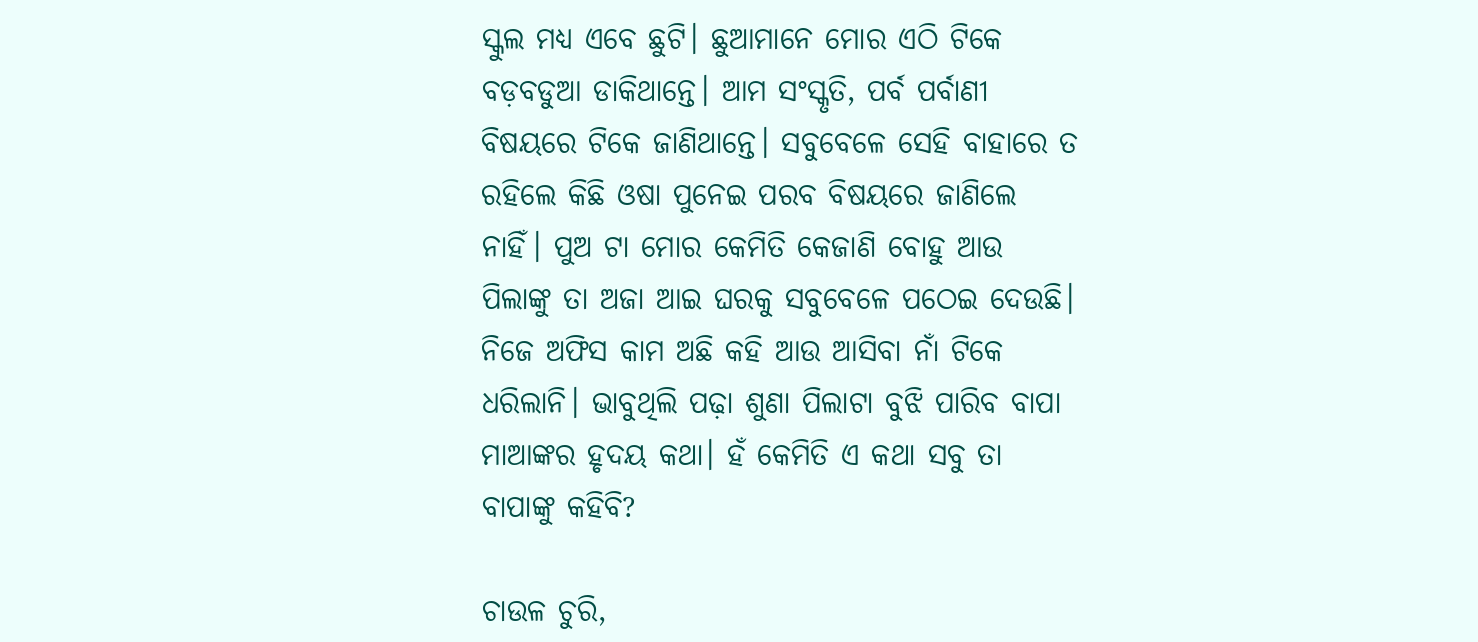ସ୍କୁଲ ମଧ୍ୟ ଏବେ ଛୁଟି। ଛୁଆମାନେ ମୋର ଏଠି ଟିକେ ବଡ଼ବଡୁଆ ଡାକିଥାନ୍ତେ। ଆମ ସଂସ୍କୃତି, ପର୍ବ ପର୍ବାଣୀ ବିଷୟରେ ଟିକେ ଜାଣିଥାନ୍ତେ। ସବୁବେଳେ ସେହି ବାହାରେ ତ ରହିଲେ କିଛି ଓଷା ପୁନେଇ ପରବ ବିଷୟରେ ଜାଣିଲେ ନାହିଁ। ପୁଅ ଟା ମୋର କେମିତି କେଜାଣି ବୋହୁ ଆଉ ପିଲାଙ୍କୁ ତା ଅଜା ଆଇ ଘରକୁ ସବୁବେଳେ ପଠେଇ ଦେଉଛି। ନିଜେ ଅଫିସ କାମ ଅଛି କହି ଆଉ ଆସିବା ନାଁ ଟିକେ ଧରିଲାନି। ଭାବୁଥିଲି ପଢ଼ା ଶୁଣା ପିଲାଟା ବୁଝି ପାରିବ ବାପା ମାଆଙ୍କର ହୃଦୟ କଥା। ହଁ କେମିତି ଏ କଥା ସବୁ ତା ବାପାଙ୍କୁ କହିବି?

ଚାଉଳ ଚୁରି,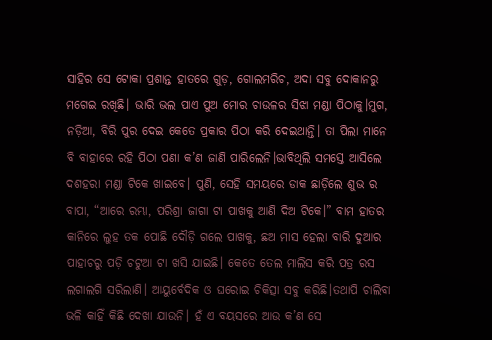ସାହିର ସେ ଟୋକା ପ୍ରଶାନ୍ତ ହାତରେ ଗୁଡ଼, ଗୋଲମରିଚ, ଅଦା ସବୁ ଦୋକାନରୁ ମଗେଇ ରଖିଛି। ଭାରି ଭଲ ପାଏ ପୁଅ ମୋର ଚାଉଳର ସିଝା ମଣ୍ଡା ପିଠାକୁ।ମୁଗ, ନଡ଼ିଆ, ବିରି ପୁର ଦେଇ କେତେ ପ୍ରକାର ପିଠା କରି ଦେଇଥାନ୍ତି। ତା ପିଲା ମାନେ ବି ବାହାରେ ରହି ପିଠା ପଣା କ’ଣ ଜାଣି ପାରିଲେନି।ଭାବିଥିଲି ସମସ୍ତେ ଆସିଲେ ଦଶହରା ମଣ୍ଡା ଟିକେ ଖାଇବେ। ପୁଣି, ସେହି ସମୟରେ ଡାକ ଛାଡ଼ିଲେ ଶୁଭ ର ବାପା, “ଆରେ ରମ୍ଭା, ପରିଶ୍ରା ଜାଗା ଟା ପାଖକୁ ଆଣି ଦିଅ ଟିକେ।” ବାମ ହାତର କାନିରେ ଲୁହ ତକ ପୋଛି ଦୌଡ଼ି ଗଲେ ପାଖକୁ, ଛଅ ମାସ ହେଲା ବାରି ଦୁଆର ପାହାଚରୁ ପଡ଼ି ଚଟୁଆ ଟା ଖସି ଯାଇଛି। କେତେ ତେଲ ମାଲିସ କରି ପତ୍ର ରସ ଲଗାଲଗି ସରିଲାଣି। ଆୟୁର୍ବେଦିକ ଓ ଘରୋଇ ଚିକିତ୍ସା ସବୁ କରିଛି।ତଥାପି ଚାଲିବା ଭଳି କାହିଁ କିଛି ଦେଖା ଯାଉନି। ହଁ ଏ ବୟସରେ ଆଉ କ’ଣ ସେ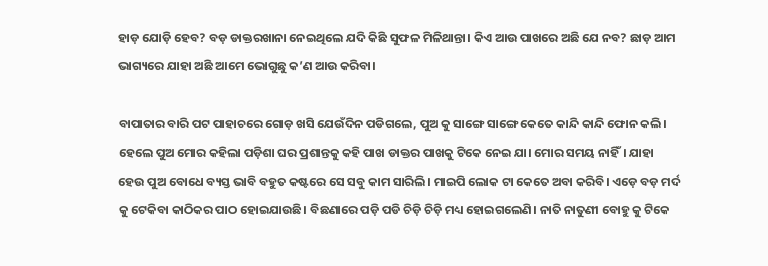ହାଡ଼ ଯୋଡ଼ି ହେବ? ବଡ଼ ଡାକ୍ତରଖାନା ନେଇଥିଲେ ଯଦି କିଛି ସୁଫଳ ମିଳିଥାନ୍ତା। କିଏ ଆଉ ପାଖରେ ଅଛି ଯେ ନବ? ଛାଡ଼ ଆମ ଭାଗ୍ୟରେ ଯାହା ଅଛି ଆମେ ଭୋଗୁଛୁ କ’ଣ ଆଉ କରିବା।

ବାପାତାର ବାରି ପଟ ପାହାଚରେ ଗୋଡ଼ ଖସି ଯେଉଁଦିନ ପଡିଗଲେ, ପୁଅ କୁ ସାଙ୍ଗେ ସାଙ୍ଗେ କେତେ କାନ୍ଦି କାନ୍ଦି ଫୋନ କଲି। ହେଲେ ପୁଅ ମୋର କହିଲା ପଡ଼ିଶା ଘର ପ୍ରଶାନ୍ତକୁ କହି ପାଖ ଡାକ୍ତର ପାଖକୁ ଟିକେ ନେଇ ଯା। ମୋର ସମୟ ନାହିଁ। ଯାହା ହେଉ ପୁଅ ବୋଧେ ବ୍ୟସ୍ତ ଭାବି ବହୁତ କଷ୍ଟରେ ସେ ସବୁ କାମ ସାରିଲି। ମାଇପି ଲୋକ ଟା କେତେ ଅବା କରିବି। ଏଡ଼େ ବଡ଼ ମର୍ଦ କୁ ଟେକିବା କାଠିକର ପାଠ ହୋଇଯାଉଛି। ବିଛଣାରେ ପଡ଼ି ପଡି ଚିଡ଼ି ଚିଡ଼ି ମଧ୍ୟ ହୋଇଗଲେଣି। ନାତି ନାତୁଣୀ ବୋହୁ କୁ ଟିକେ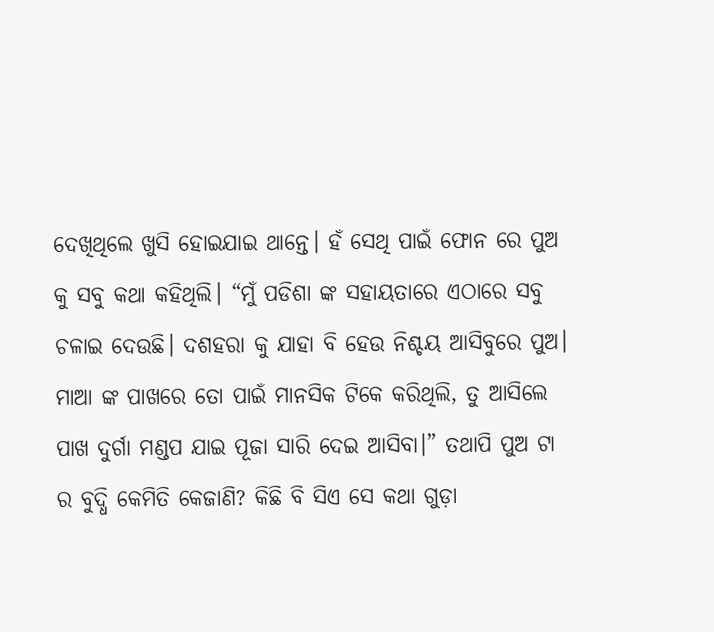ଦେଖିଥିଲେ ଖୁସି ହୋଇଯାଇ ଥାନ୍ତେ। ହଁ ସେଥି ପାଇଁ ଫୋନ ରେ ପୁଅ କୁ ସବୁ କଥା କହିଥିଲି। “ମୁଁ ପଡିଶା ଙ୍କ ସହାୟତାରେ ଏଠାରେ ସବୁ ଚଳାଇ ଦେଉଛି। ଦଶହରା କୁ ଯାହା ବି ହେଉ ନିଶ୍ଚୟ ଆସିବୁରେ ପୁଅ। ମାଆ ଙ୍କ ପାଖରେ ତୋ ପାଇଁ ମାନସିକ ଟିକେ କରିଥିଲି, ତୁ ଆସିଲେ ପାଖ ଦୁର୍ଗା ମଣ୍ଡପ ଯାଇ ପୂଜା ସାରି ଦେଇ ଆସିବା।” ତଥାପି ପୁଅ ଟା ର ବୁଦ୍ଧି କେମିତି କେଜାଣି? କିଛି ବି ସିଏ ସେ କଥା ଗୁଡ଼ା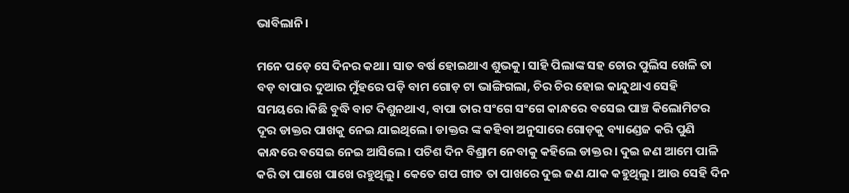ଭାବିଲାନି।

ମନେ ପଡ଼େ ସେ ଦିନର କଥା। ସାତ ବର୍ଷ ହୋଇଥାଏ ଶୁଭକୁ। ସାହି ପିଲାଙ୍କ ସହ ଚୋର ପୁଲିସ ଖେଳି ତା ବଡ଼ ବାପାର ଦୁଆର ମୁଁହରେ ପଡ଼ି ବାମ ଗୋଡ଼ ଟା ଭାଙ୍ଗିଗଲା, ଚିର ଚିର ହୋଇ କାନ୍ଦୁଥାଏ ସେହି ସମୟରେ।କିଛି ବୁଦ୍ଧି ବାଟ ଦିଶୁନଥାଏ, ବାପା ତାର ସଂଗେ ସଂଗେ କାନ୍ଧରେ ବସେଇ ପାଞ୍ଚ କିଲୋମିଟର ଦୂର ଡାକ୍ତର ପାଖକୁ ନେଇ ଯାଇଥିଲେ। ଡାକ୍ତର ଙ୍କ କହିବା ଅନୁସାରେ ଗୋଡ଼କୁ ବ୍ୟାଣ୍ଡେଜ କରି ପୁଣି କାନ୍ଧରେ ବସେଇ ନେଇ ଆସିଲେ। ପଚିଶ ଦିନ ବିଶ୍ରାମ ନେବାକୁ କହିଲେ ଡାକ୍ତର। ଦୁଇ ଜଣ ଆମେ ପାଳି କରି ତା ପାଖେ ପାଖେ ରହୁଥିଲୁ। କେତେ ଗପ ଗୀତ ତା ପାଖରେ ଦୁଇ ଜଣ ଯାକ କହୁଥିଲୁ। ଆଉ ସେହି ଦିନ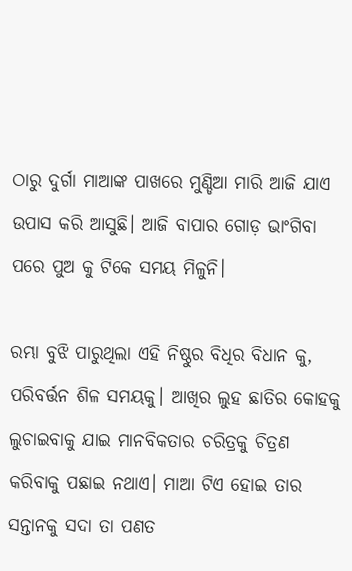ଠାରୁ ଦୁର୍ଗା ମାଆଙ୍କ ପାଖରେ ମୁଣ୍ଡିଆ ମାରି ଆଜି ଯାଏ ଉପାସ କରି ଆସୁଛି। ଆଜି ବାପାର ଗୋଡ଼ ଭାଂଗିବା ପରେ ପୁଅ କୁ ଟିକେ ସମୟ ମିଳୁନି।

ରମ୍ଭା ବୁଝି ପାରୁଥିଲା ଏହି ନିଷ୍ଠୁର ବିଧିର ବିଧାନ କୁ, ପରିବର୍ତ୍ତନ ଶିଳ ସମୟକୁ। ଆଖିର ଲୁହ ଛାତିର କୋହକୁ ଲୁଚାଇବାକୁ ଯାଇ ମାନବିକତାର ଚରିତ୍ରକୁ ଚିତ୍ରଣ କରିବାକୁ ପଛାଇ ନଥାଏ। ମାଆ ଟିଏ ହୋଇ ତାର ସନ୍ତାନକୁ ସଦା ତା ପଣତ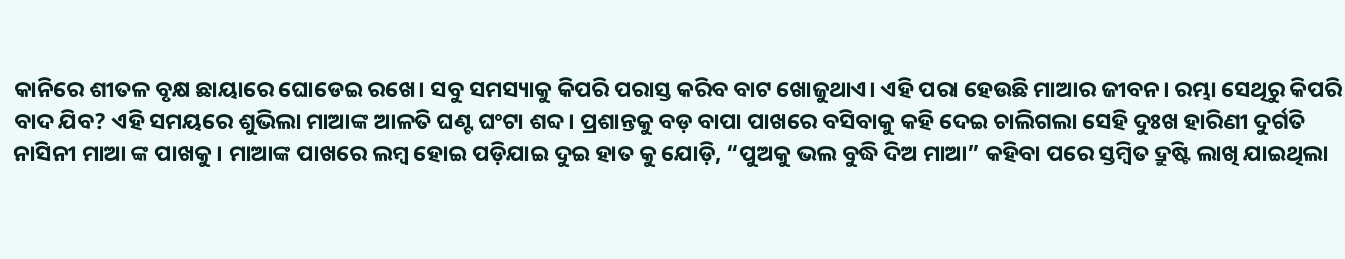କାନିରେ ଶୀତଳ ବୃକ୍ଷ ଛାୟାରେ ଘୋଡେଇ ରଖେ। ସବୁ ସମସ୍ୟାକୁ କିପରି ପରାସ୍ତ କରିବ ବାଟ ଖୋଜୁଥାଏ। ଏହି ପରା ହେଉଛି ମାଆର ଜୀବନ। ରମ୍ଭା ସେଥିରୁ କିପରି ବାଦ ଯିବ? ଏହି ସମୟରେ ଶୁଭିଲା ମାଆଙ୍କ ଆଳତି ଘଣ୍ଟ ଘଂଟା ଶବ୍ଦ। ପ୍ରଶାନ୍ତକୁ ବଡ଼ ବାପା ପାଖରେ ବସିବାକୁ କହି ଦେଇ ଚାଲିଗଲା ସେହି ଦୁଃଖ ହାରିଣୀ ଦୁର୍ଗତି ନାସିନୀ ମାଆ ଙ୍କ ପାଖକୁ। ମାଆଙ୍କ ପାଖରେ ଲମ୍ବ ହୋଇ ପଡ଼ିଯାଇ ଦୁଇ ହାତ କୁ ଯୋଡ଼ି, “ପୁଅକୁ ଭଲ ବୁଦ୍ଧି ଦିଅ ମାଆ” କହିବା ପରେ ସ୍ତମ୍ବିତ ଦ୍ରୁଷ୍ଟି ଲାଖି ଯାଇଥିଲା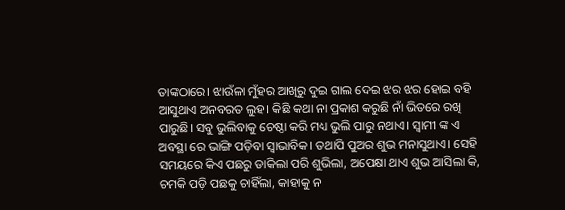ତାଙ୍କଠାରେ। ଝାଉଁଳା ମୁଁହର ଆଖିରୁ ଦୁଇ ଗାଲ ଦେଇ ଝର ଝର ହୋଇ ବହି ଆସୁଥାଏ ଅନବରତ ଲୁହ। କିଛି କଥା ନା ପ୍ରକାଶ କରୁଛି ନାଁ ଭିତରେ ରଖି ପାରୁଛି। ସବୁ ଭୁଲିବାକୁ ଚେଷ୍ଠା କରି ମଧ୍ୟ ଭୁଲି ପାରୁ ନଥାଏ। ସ୍ୱାମୀ ଙ୍କ ଏ ଅବସ୍ଥା ରେ ଭାଙ୍ଗି ପଡ଼ିବା ସ୍ୱାଭାବିକ। ତଥାପି ପୁଅର ଶୁଭ ମନାସୁଥାଏ। ସେହି ସମୟରେ କିଏ ପଛରୁ ଡାକିଲା ପରି ଶୁଭିଲା, ଅପେକ୍ଷା ଥାଏ ଶୁଭ ଆସିଲା କି, ଚମକି ପଡ଼ି ପଛକୁ ଚାହିଁଲା, କାହାକୁ ନ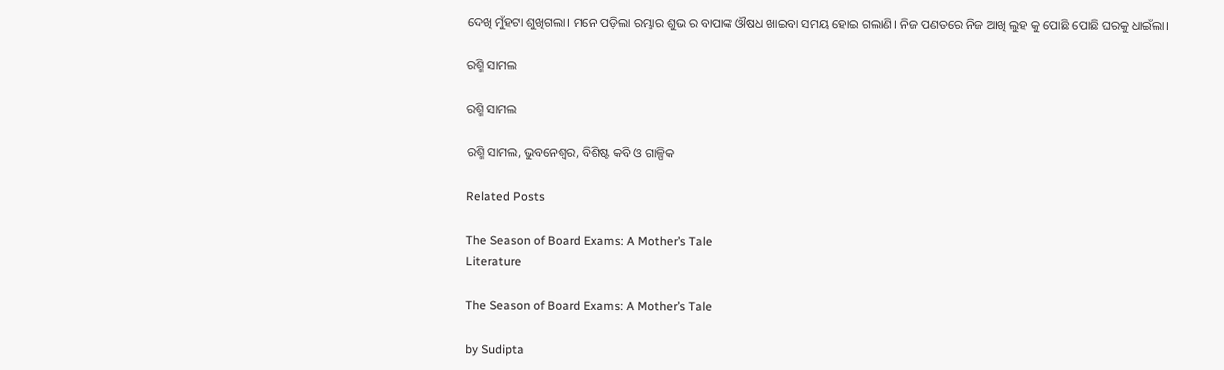ଦେଖି ମୁଁହଟା ଶୁଖିଗଲା। ମନେ ପଡ଼ିଲା ରମ୍ଭାର ଶୁଭ ର ବାପାଙ୍କ ଔଷଧ ଖାଇବା ସମୟ ହୋଇ ଗଲାଣି। ନିଜ ପଣତରେ ନିଜ ଆଖି ଲୁହ କୁ ପୋଛି ପୋଛି ଘରକୁ ଧାଇଁଲା।

ରଶ୍ମି ସାମଲ

ରଶ୍ମି ସାମଲ

ରଶ୍ମି ସାମଲ, ଭୁବନେଶ୍ୱର, ବିଶିଷ୍ଟ କବି ଓ ଗାଳ୍ପିକ

Related Posts

The Season of Board Exams: A Mother’s Tale
Literature

The Season of Board Exams: A Mother’s Tale

by Sudipta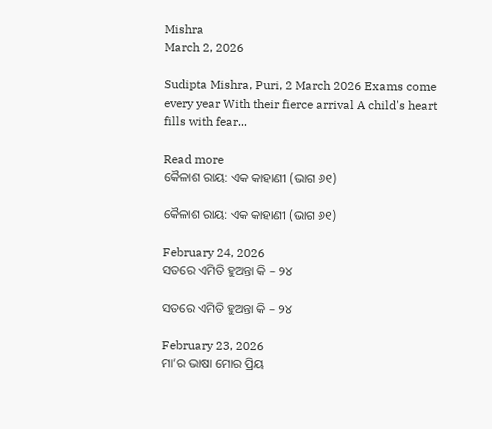Mishra
March 2, 2026

Sudipta Mishra, Puri, 2 March 2026 Exams come every year With their fierce arrival A child's heart fills with fear...

Read more
କୈଳାଶ ରାୟ: ଏକ କାହାଣୀ (ଭାଗ ୬୧)

କୈଳାଶ ରାୟ: ଏକ କାହାଣୀ (ଭାଗ ୬୧)

February 24, 2026
ସତରେ ଏମିତି ହୁଅନ୍ତା କି – ୨୪

ସତରେ ଏମିତି ହୁଅନ୍ତା କି – ୨୪

February 23, 2026
ମା’ର ଭାଷା ମୋର ପ୍ରିୟ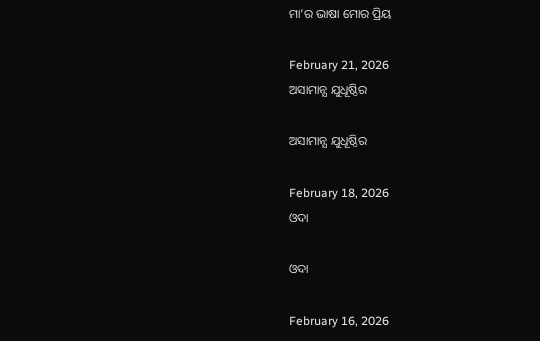ମା’ର ଭାଷା ମୋର ପ୍ରିୟ

February 21, 2026
ଅସାମାନ୍ଯ ଯୁଧୂଷ୍ଠିର

ଅସାମାନ୍ଯ ଯୁଧୂଷ୍ଠିର

February 18, 2026
ଓଦା

ଓଦା

February 16, 2026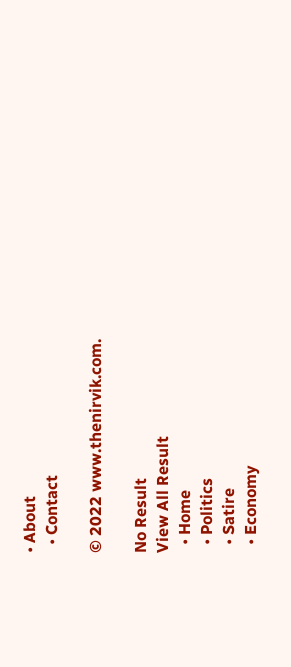• About
  • Contact

© 2022 www.thenirvik.com.

No Result
View All Result
  • Home
  • Politics
  • Satire
  • Economy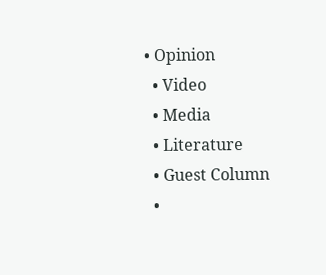• Opinion
  • Video
  • Media
  • Literature
  • Guest Column
  •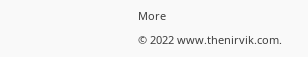More

© 2022 www.thenirvik.com.